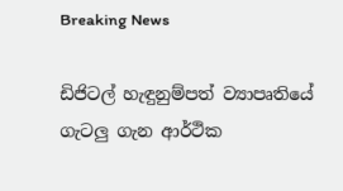Breaking News

ඩිජිටල් හැඳුනුම්පත් ව්‍යාපෘතියේ ගැටලු ගැන ආර්ථික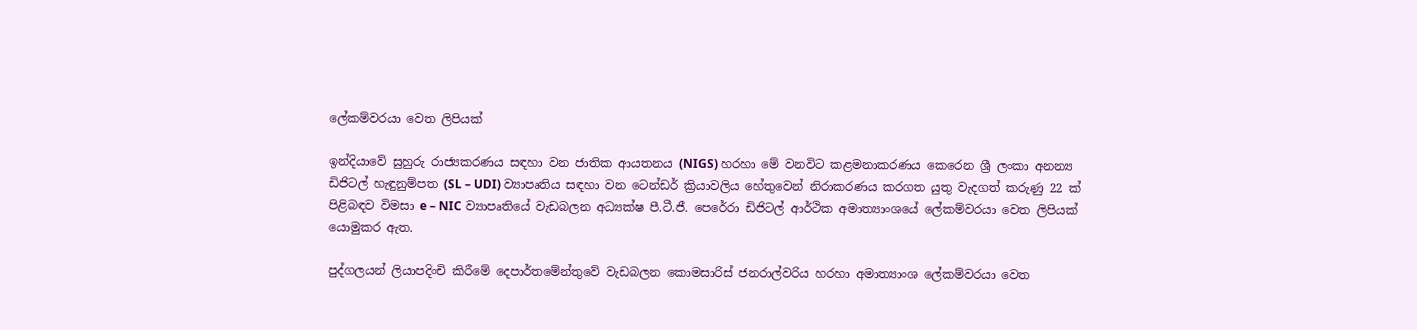ලේකම්වරයා වෙත ලිපියක්

ඉන්දියාවේ සුහුරු රාජ්‍යකරණය සඳහා වන ජාතික ආයතනය (NIGS) හරහා මේ වනවිට කළමනාකරණය කෙරෙන ශ්‍රී ලංකා අනන්‍ය ඩිජිටල් හැඳුනුම්පත (SL – UDI) ව්‍යාපෘතිය සඳහා වන ටෙන්ඩර් ක්‍රියාවලිය හේතුවෙන් නිරාකරණය කරගත යුතු වැදගත් කරුණු 22 ක් පිළිබඳව විමසා e – NIC ව්‍යාපෘතියේ වැඩබලන අධ්‍යක්ෂ පී.ටී.ජී. පෙරේරා ඩිජිටල් ආර්ථික අමාත්‍යාංශයේ ලේකම්වරයා වෙත ලිපියක් යොමුකර ඇත.

පුද්ගලයන් ලියාපදිංචි කිරීමේ දෙපාර්තමේන්තුවේ වැඩබලන කොමසාරිස් ජනරාල්වරිය හරහා අමාත්‍යාංශ ලේකම්වරයා වෙත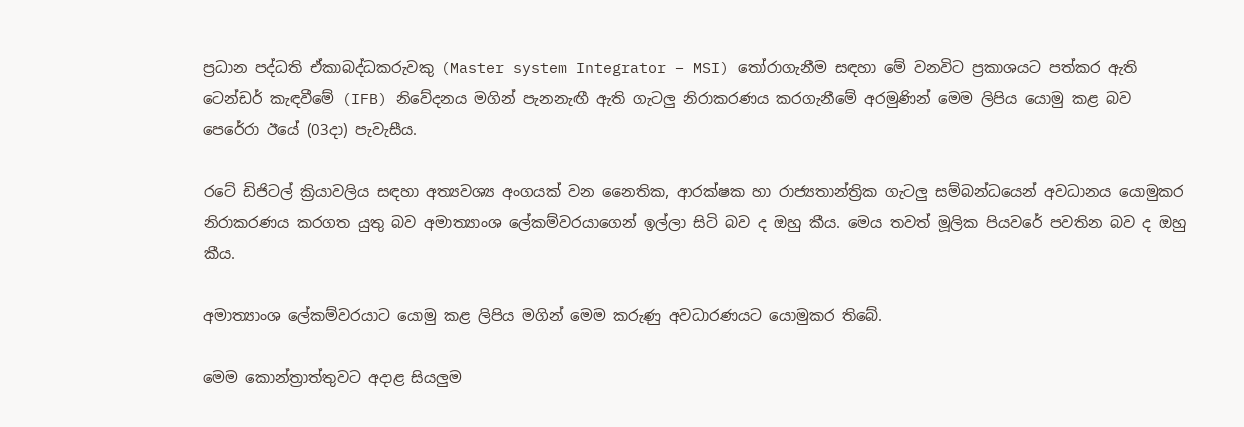ප්‍රධාන පද්ධති ඒකාබද්ධකරුවකු (Master system Integrator – MSI) තෝරාගැනීම සඳහා මේ වනවිට ප්‍රකාශයට පත්කර ඇති ටෙන්ඩර් කැඳවීමේ (IFB) නිවේදනය මගින් පැනනැඟී ඇති ගැටලු නිරාකරණය කරගැනීමේ අරමුණින් මෙම ලිපිය යොමු කළ බව පෙරේරා ඊයේ (03දා) පැවැසීය.

රටේ ඩිජිටල් ක්‍රියාවලිය සඳහා අත්‍යවශ්‍ය අංගයක් වන නෛතික, ආරක්ෂක හා රාජ්‍යතාන්ත්‍රික ගැටලු සම්බන්ධයෙන් අවධානය යොමුකර නිරාකරණය කරගත යුතු බව අමාත්‍යාංශ ලේකම්වරයාගෙන් ඉල්ලා සිටි බව ද ඔහු කීය. මෙය තවත් මූලික පියවරේ පවතින බව ද ඔහු කීය.

අමාත්‍යාංශ ලේකම්වරයාට යොමු කළ ලිපිය මගින් මෙම කරුණු අවධාරණයට යොමුකර තිබේ.

මෙම කොන්ත්‍රාත්තුවට අදාළ සියලුම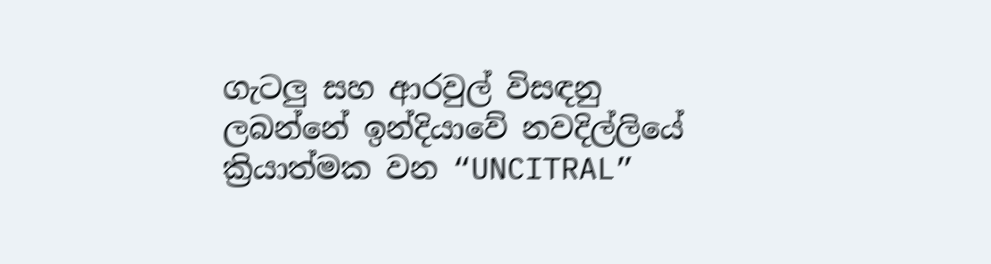ගැටලු සහ ආරවුල් විසඳනු ලබන්නේ ඉන්දියාවේ නවදිල්ලියේ ක්‍රියාත්මක වන “UNCITRAL”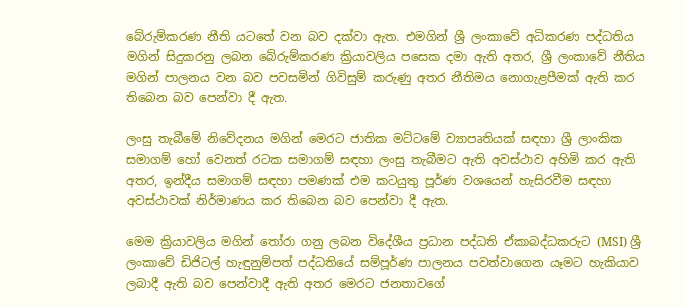බේරුම්කරණ නීති යටතේ වන බව දක්වා ඇත. එමගින් ශ්‍රී ලංකාවේ අධිකරණ පද්ධතිය මගින් සිදුකරනු ලබන බේරුම්කරණ ක්‍රියාවලිය පසෙක දමා ඇති අතර, ශ්‍රී ලංකාවේ නීතිය මගින් පාලනය වන බව පවසමින් ගිවිසුම් කරුණු අතර නීතිමය නොගැළපීමක් ඇති කර තිබෙන බව පෙන්වා දී ඇත.

ලංසු තැබීමේ නිවේදනය මගින් මෙරට ජාතික මට්ටමේ ව්‍යාපෘතියක් සඳහා ශ්‍රී ලාංකික සමාගම් හෝ වෙනත් රටක සමාගම් සඳහා ලංසු තැබීමට ඇති අවස්ථාව අහිමි කර ඇති අතර, ඉන්දීය සමාගම් සඳහා පමණක් එම කටයුතු පූර්ණ වශයෙන් හැසිරවීම සඳහා අවස්ථාවක් නිර්මාණය කර තිබෙන බව පෙන්වා දී ඇත.

මෙම ක්‍රියාවලිය මගින් තෝරා ගනු ලබන විදේශීය ප්‍රධාන පද්ධති ඒකාබද්ධකරුට (MSI) ශ්‍රී ලංකාවේ ඩිජිටල් හැඳුනුම්පත් පද්ධතියේ සම්පූර්ණ පාලනය පවත්වාගෙන යෑමට හැකියාව ලබාදී ඇති බව පෙන්වාදී ඇති අතර මෙරට ජනතාවගේ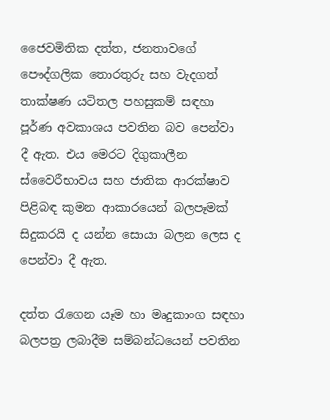ජෛවමිතික දත්ත, ජනතාවගේ පෞද්ගලික තොරතුරු සහ වැදගත් තාක්ෂණ යටිතල පහසුකම් සඳහා පූර්ණ අවකාශය පවතින බව පෙන්වා දී ඇත. එය මෙරට දිගුකාලීන ස්වෛරීභාවය සහ ජාතික ආරක්ෂාව පිළිබඳ කුමන ආකාරයෙන් බලපෑමක් සිදුකරයි ද යන්න සොයා බලන ලෙස ද පෙන්වා දී ඇත.

දත්ත රැගෙන යෑම හා මෘදුකාංග සඳහා බලපත්‍ර ලබාදීම සම්බන්ධයෙන් පවතින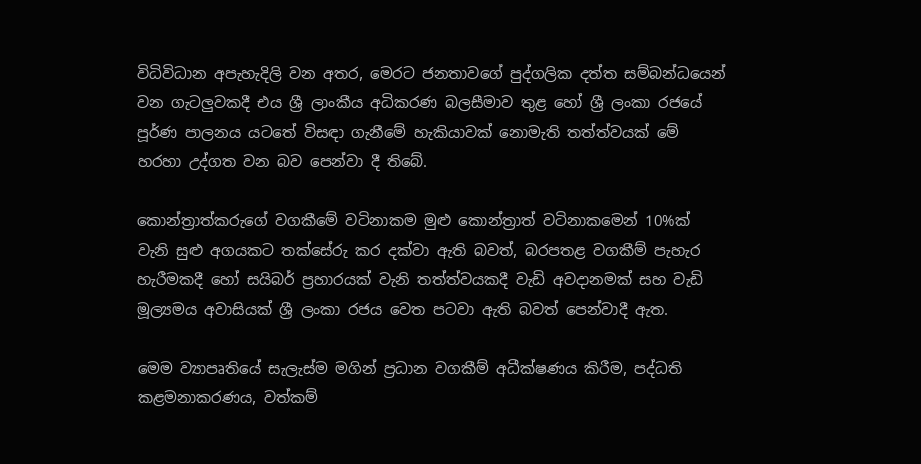විධිවිධාන අපැහැදිලි වන අතර, මෙරට ජනතාවගේ පුද්ගලික දත්ත සම්බන්ධයෙන් වන ගැටලුවකදී එය ශ්‍රී ලාංකීය අධිකරණ බලසීමාව තුළ හෝ ශ්‍රී ලංකා රජයේ පූර්ණ පාලනය යටතේ විසඳා ගැනීමේ හැකියාවක් නොමැති තත්ත්වයක් මේ හරහා උද්ගත වන බව පෙන්වා දී තිබේ.

කොන්ත්‍රාත්කරුගේ වගකීමේ වටිනාකම මුළු කොන්ත්‍රාත් වටිනාකමෙන් 10%ක් වැනි සුළු අගයකට තක්සේරු කර දක්වා ඇති බවත්, බරපතළ වගකීම් පැහැර හැරීමකදී හෝ සයිබර් ප්‍රහාරයක් වැනි තත්ත්වයකදී වැඩි අවදානමක් සහ වැඩි මූල්‍යමය අවාසියක් ශ්‍රී ලංකා රජය වෙත පටවා ඇති බවත් පෙන්වාදී ඇත.

මෙම ව්‍යාපෘතියේ සැලැස්ම මගින් ප්‍රධාන වගකීම් අධීක්ෂණය කිරීම, පද්ධති කළමනාකරණය, වත්කම්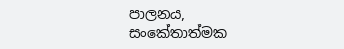පාලනය, සංකේතාත්මක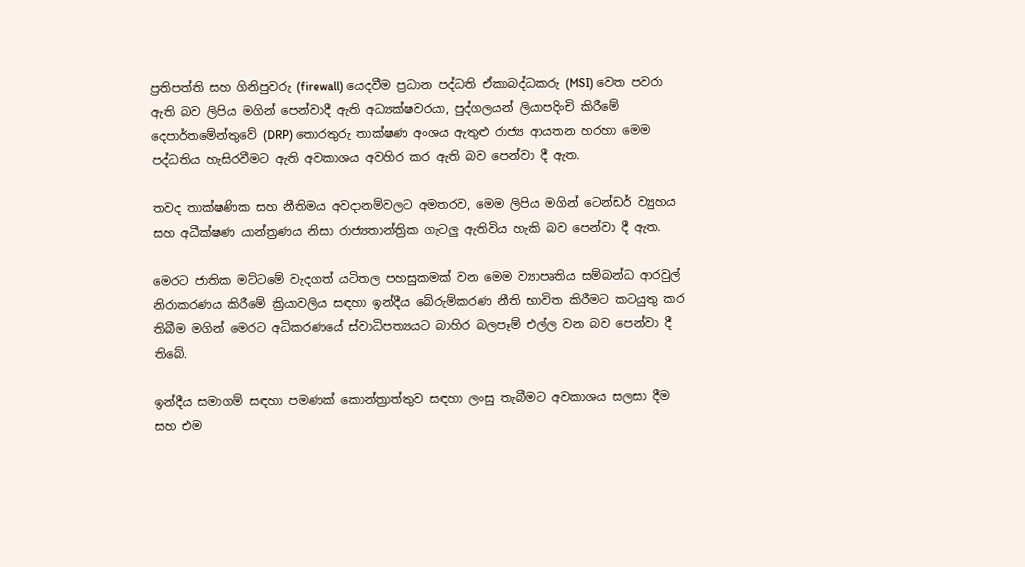ප්‍රතිපත්ති සහ ගිනිපුවරු (firewall) යෙදවීම ප්‍රධාන පද්ධති ඒකාබද්ධකරු (MSI) වෙත පවරා ඇති බව ලිපිය මගින් පෙන්වාදී ඇති අධ්‍යක්ෂවරයා, පුද්ගලයන් ලියාපදිංචි කිරීමේ දෙපාර්තමේන්තුවේ (DRP) තොරතුරු තාක්ෂණ අංශය ඇතුළු රාජ්‍ය ආයතන හරහා මෙම පද්ධතිය හැසිරවීමට ඇති අවකාශය අවහිර කර ඇති බව පෙන්වා දී ඇත.

තවද තාක්ෂණික සහ නීතිමය අවදානම්වලට අමතරව, මෙම ලිපිය මගින් ටෙන්ඩර් ව්‍යුහය සහ අධීක්ෂණ යාන්ත්‍රණය නිසා රාජ්‍යතාන්ත්‍රික ගැටලු ඇතිවිය හැකි බව පෙන්වා දී ඇත.

මෙරට ජාතික මට්ටමේ වැදගත් යටිතල පහසුකමක් වන මෙම ව්‍යාපෘතිය සම්බන්ධ ආරවුල් නිරාකරණය කිරීමේ ක්‍රියාවලිය සඳහා ඉන්දීය බේරුම්කරණ නීති භාවිත කිරීමට කටයුතු කර තිබීම මගින් මෙරට අධිකරණයේ ස්වාධිපත්‍යයට බාහිර බලපෑම් එල්ල වන බව පෙන්වා දී තිබේ.

ඉන්දීය සමාගම් සඳහා පමණක් කොන්ත්‍රාත්තුව සඳහා ලංසු තැබීමට අවකාශය සලසා දීම සහ එම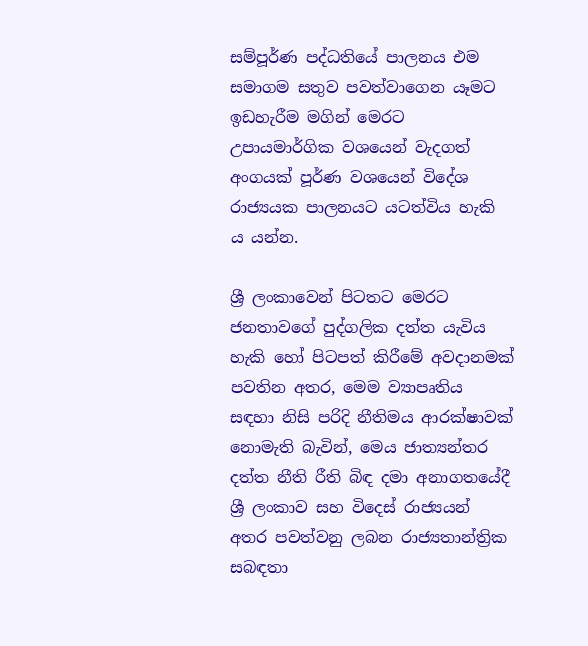සම්පූර්ණ පද්ධතියේ පාලනය එම සමාගම සතුව පවත්වාගෙන යෑමට ඉඩහැරීම මගින් මෙරට උපායමාර්ගික වශයෙන් වැදගත් අංගයක් පූර්ණ වශයෙන් විදේශ රාජ්‍යයක පාලනයට යටත්විය හැකි ය යන්න.

ශ්‍රී ලංකාවෙන් පිටතට මෙරට ජනතාවගේ පුද්ගලික දත්ත යැවිය හැකි හෝ පිටපත් කිරීමේ අවදානමක් පවතින අතර, මෙම ව්‍යාපෘතිය සඳහා නිසි පරිදි නීතිමය ආරක්ෂාවක් නොමැති බැවින්, මෙය ජාත්‍යන්තර දත්ත නීති රීති බිඳ දමා අනාගතයේදී ශ්‍රී ලංකාව සහ විදෙස් රාජ්‍යයන් අතර පවත්වනු ලබන රාජ්‍යතාන්ත්‍රික සබඳතා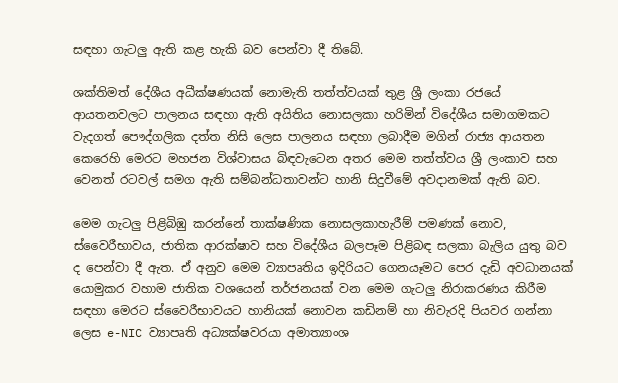සඳහා ගැටලු ඇති කළ හැකි බව පෙන්වා දී තිබේ.

ශක්තිමත් දේශීය අධීක්ෂණයක් නොමැති තත්ත්වයක් තුළ ශ්‍රී ලංකා රජයේ ආයතනවලට පාලනය සඳහා ඇති අයිතිය නොසලකා හරිමින් විදේශීය සමාගමකට වැදගත් පෞද්ගලික දත්ත නිසි ලෙස පාලනය සඳහා ලබාදීම මගින් රාජ්‍ය ආයතන කෙරෙහි මෙරට මහජන විශ්වාසය බිඳවැටෙන අතර මෙම තත්ත්වය ශ්‍රී ලංකාව සහ වෙනත් රටවල් සමග ඇති සම්බන්ධතාවන්ට හානි සිදුවීමේ අවදානමක් ඇති බව.

මෙම ගැටලු පිළිබිඹු කරන්නේ තාක්ෂණික නොසලකාහැරීම් පමණක් නොව, ස්වෛරීභාවය, ජාතික ආරක්ෂාව සහ විදේශීය බලපෑම පිළිබඳ සලකා බැලිය යුතු බව ද පෙන්වා දී ඇත. ඒ අනුව මෙම ව්‍යාපෘතිය ඉදිරියට ගෙනයෑමට පෙර දැඩි අවධානයක් යොමුකර වහාම ජාතික වශයෙන් තර්ජනයක් වන මෙම ගැටලු නිරාකරණය කිරීම සඳහා මෙරට ස්වෛරීභාවයට හානියක් නොවන කඩිනම් හා නිවැරදි පියවර ගන්නා ලෙස e-NIC ව්‍යාපෘති අධ්‍යක්ෂවරයා අමාත්‍යාංශ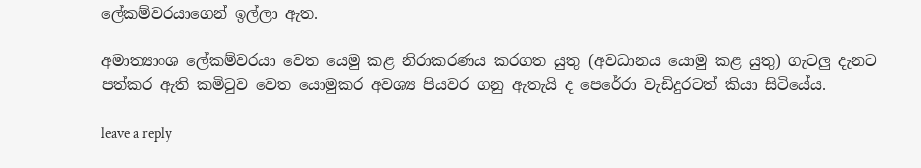ලේකම්වරයාගෙන් ඉල්ලා ඇත.

අමාත්‍යාංශ ලේකම්වරයා වෙත යෙමු කළ නිරාකරණය කරගත යුතු (අවධානය යොමු කළ යුතු) ගැටලු දැනට පත්කර ඇති කමිටුව වෙත යොමුකර අවශ්‍ය පියවර ගනු ඇතැයි ද පෙරේරා වැඩිදුරටත් කියා සිටියේය.

leave a reply